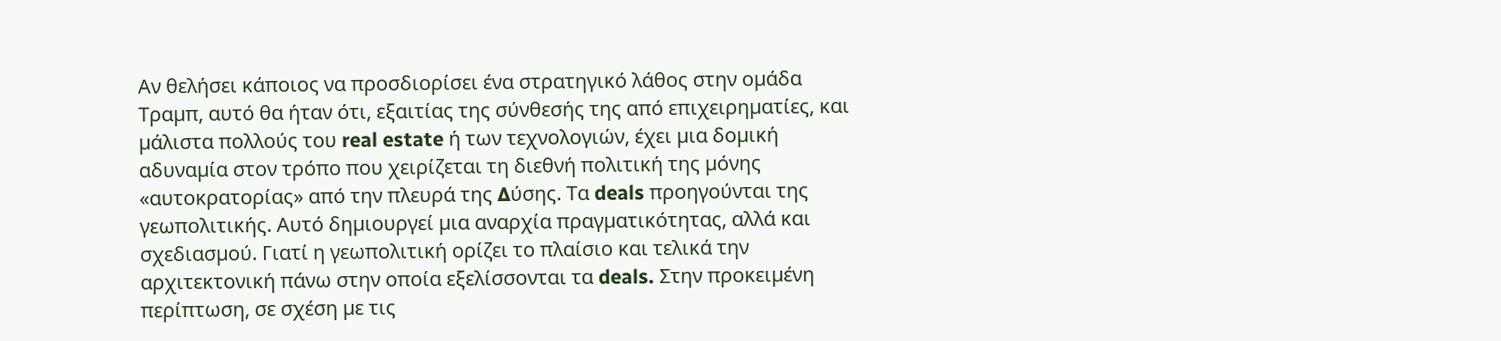Αν θελήσει κάποιος να προσδιορίσει ένα στρατηγικό λάθος στην οµάδα Τραµπ, αυτό θα ήταν ότι, εξαιτίας της σύνθεσής της από επιχειρηµατίες, και µάλιστα πολλούς του real estate ή των τεχνολογιών, έχει µια δοµική αδυναµία στον τρόπο που χειρίζεται τη διεθνή πολιτική της µόνης «αυτοκρατορίας» από την πλευρά της ∆ύσης. Τα deals προηγούνται της γεωπολιτικής. Αυτό δηµιουργεί µια αναρχία πραγµατικότητας, αλλά και σχεδιασµού. Γιατί η γεωπολιτική ορίζει το πλαίσιο και τελικά την αρχιτεκτονική πάνω στην οποία εξελίσσονται τα deals. Στην προκειµένη περίπτωση, σε σχέση µε τις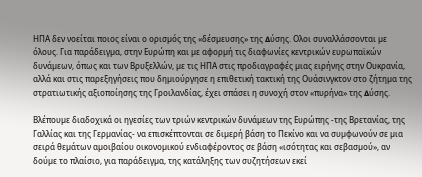ΗΠΑ δεν νοείται ποιος είναι ο ορισµός της «δέσµευσης» της ∆ύσης. Ολοι συναλλάσσονται µε όλους. Για παράδειγµα, στην Ευρώπη και µε αφορµή τις διαφωνίες κεντρικών ευρωπαϊκών δυνάµεων, όπως και των Βρυξελλών, µε τις ΗΠΑ στις προδιαγραφές µιας ειρήνης στην Ουκρανία, αλλά και στις παρεξηγήσεις που δηµιούργησε η επιθετική τακτική της Ουάσινγκτον στο ζήτηµα της στρατιωτικής αξιοποίησης της Γροιλανδίας, έχει σπάσει η συνοχή στον «πυρήνα» της ∆ύσης.

Βλέπουµε διαδοχικά οι ηγεσίες των τριών κεντρικών δυνάµεων της Ευρώπης -της Βρετανίας, της Γαλλίας και της Γερµανίας- να επισκέπτονται σε διµερή βάση το Πεκίνο και να συµφωνούν σε µια σειρά θεµάτων αµοιβαίου οικονοµικού ενδιαφέροντος σε βάση «ισότητας και σεβασµού», αν δούµε το πλαίσιο, για παράδειγµα, της κατάληξης των συζητήσεων εκεί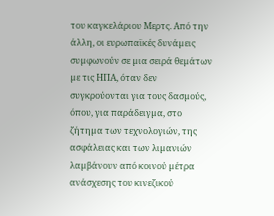του καγκελάριου Μερτς. Από την άλλη, οι ευρωπαϊκές δυνάµεις συµφωνούν σε µια σειρά θεµάτων µε τις ΗΠΑ, όταν δεν συγκρούονται για τους δασµούς, όπου, για παράδειγµα, στο ζήτηµα των τεχνολογιών, της ασφάλειας και των λιµανιών λαµβάνουν από κοινού µέτρα ανάσχεσης του κινεζικού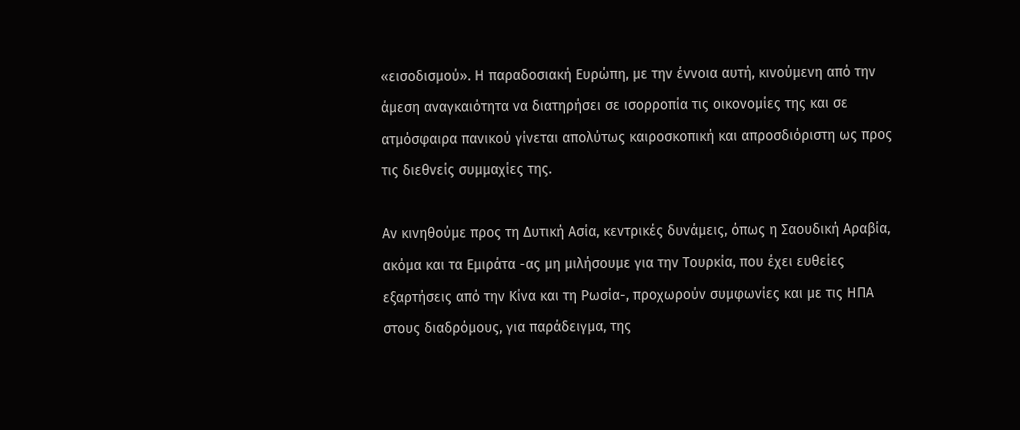«εισοδισµού». Η παραδοσιακή Ευρώπη, µε την έννοια αυτή, κινούµενη από την άµεση αναγκαιότητα να διατηρήσει σε ισορροπία τις οικονοµίες της και σε ατµόσφαιρα πανικού γίνεται απολύτως καιροσκοπική και απροσδιόριστη ως προς τις διεθνείς συµµαχίες της.

Αν κινηθούµε προς τη ∆υτική Ασία, κεντρικές δυνάµεις, όπως η Σαουδική Αραβία, ακόµα και τα Εµιράτα -ας µη µιλήσουµε για την Τουρκία, που έχει ευθείες εξαρτήσεις από την Κίνα και τη Ρωσία-, προχωρούν συµφωνίες και µε τις ΗΠΑ στους διαδρόµους, για παράδειγµα, της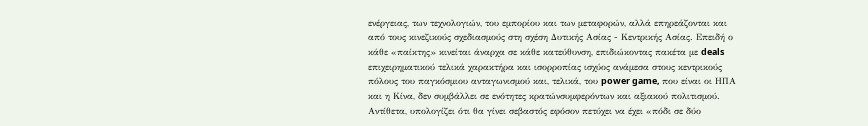ενέργειας, των τεχνολογιών, του εμπορίου και των μεταφορών, αλλά επηρεάζονται και από τους κινεζικούς σχεδιασμούς στη σχέση Δυτικής Ασίας - Κεντρικής Ασίας. Επειδή ο κάθε «παίκτης» κινείται άναρχα σε κάθε κατεύθυνση, επιδιώκοντας πακέτα με deals επιχειρηματικού τελικά χαρακτήρα και ισορροπίας ισχύος ανάμεσα στους κεντρικούς πόλους του παγκόσμιου ανταγωνισμού και, τελικά, του power game, που είναι οι ΗΠΑ και η Κίνα, δεν συμβάλλει σε ενότητες κρατώνσυμφερόντων και αξιακού πολιτισμού. Αντίθετα, υπολογίζει ότι θα γίνει σεβαστός εφόσον πετύχει να έχει «πόδι σε δύο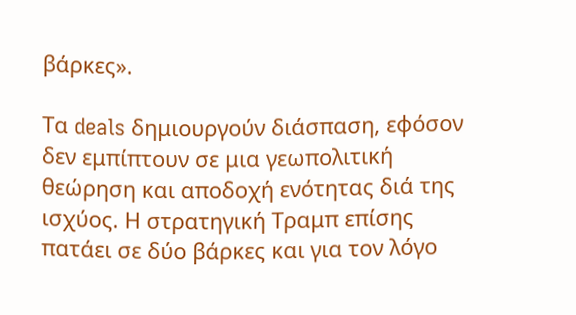βάρκες».

Τα deals δημιουργούν διάσπαση, εφόσον δεν εμπίπτουν σε μια γεωπολιτική θεώρηση και αποδοχή ενότητας διά της ισχύος. Η στρατηγική Τραμπ επίσης πατάει σε δύο βάρκες και για τον λόγο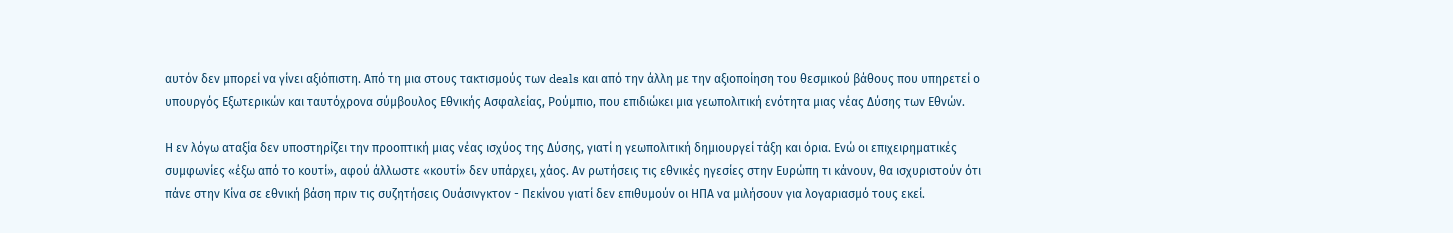αυτόν δεν μπορεί να γίνει αξιόπιστη. Από τη μια στους τακτισμούς των deals και από την άλλη με την αξιοποίηση του θεσμικού βάθους που υπηρετεί ο υπουργός Εξωτερικών και ταυτόχρονα σύμβουλος Εθνικής Ασφαλείας, Ρούμπιο, που επιδιώκει μια γεωπολιτική ενότητα μιας νέας Δύσης των Εθνών.

Η εν λόγω αταξία δεν υποστηρίζει την προοπτική μιας νέας ισχύος της Δύσης, γιατί η γεωπολιτική δημιουργεί τάξη και όρια. Ενώ οι επιχειρηματικές συμφωνίες «έξω από το κουτί», αφού άλλωστε «κουτί» δεν υπάρχει, χάος. Αν ρωτήσεις τις εθνικές ηγεσίες στην Ευρώπη τι κάνουν, θα ισχυριστούν ότι πάνε στην Κίνα σε εθνική βάση πριν τις συζητήσεις Ουάσινγκτον - Πεκίνου γιατί δεν επιθυμούν οι ΗΠΑ να μιλήσουν για λογαριασμό τους εκεί.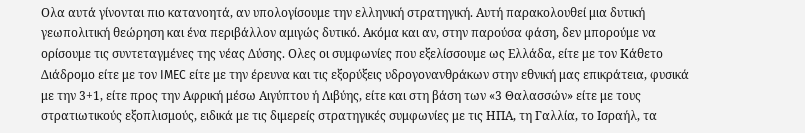Ολα αυτά γίνονται πιο κατανοητά, αν υπολογίσουμε την ελληνική στρατηγική. Αυτή παρακολουθεί μια δυτική γεωπολιτική θεώρηση και ένα περιβάλλον αμιγώς δυτικό. Ακόμα και αν, στην παρούσα φάση, δεν μπορούμε να ορίσουμε τις συντεταγμένες της νέας Δύσης. Ολες οι συμφωνίες που εξελίσσουμε ως Ελλάδα, είτε με τον Κάθετo Διάδρομο είτε με τον IMEC είτε με την έρευνα και τις εξορύξεις υδρογονανθράκων στην εθνική μας επικράτεια, φυσικά με την 3+1, είτε προς την Αφρική μέσω Αιγύπτου ή Λιβύης, είτε και στη βάση των «3 Θαλασσών» είτε με τους στρατιωτικούς εξοπλισμούς, ειδικά με τις διμερείς στρατηγικές συμφωνίες με τις ΗΠΑ, τη Γαλλία, το Ισραήλ, τα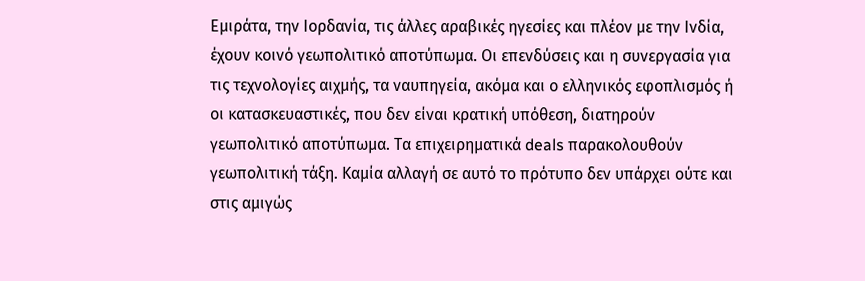Εμιράτα, την Ιορδανία, τις άλλες αραβικές ηγεσίες και πλέον με την Ινδία, έχουν κοινό γεωπολιτικό αποτύπωμα. Οι επενδύσεις και η συνεργασία για τις τεχνολογίες αιχμής, τα ναυπηγεία, ακόμα και ο ελληνικός εφοπλισμός ή οι κατασκευαστικές, που δεν είναι κρατική υπόθεση, διατηρούν γεωπολιτικό αποτύπωμα. Τα επιχειρηματικά deals παρακολουθούν γεωπολιτική τάξη. Καμία αλλαγή σε αυτό το πρότυπο δεν υπάρχει ούτε και στις αμιγώς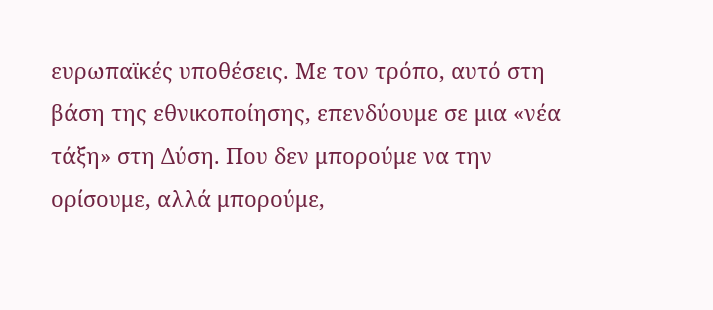ευρωπαϊκές υποθέσεις. Με τον τρόπο, αυτό στη βάση της εθνικοποίησης, επενδύουμε σε μια «νέα τάξη» στη Δύση. Που δεν μπορούμε να την ορίσουμε, αλλά μπορούμε,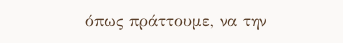όπως πράττουμε, να την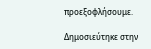προεξοφλήσουμε.

Δημοσιεύτηκε στην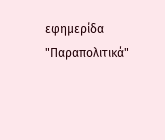εφημερίδα "Παραπολιτικά"